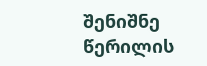შენიშნე წერილის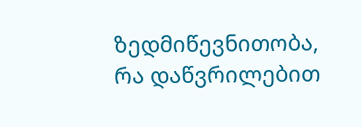ზედმიწევნითობა, რა დაწვრილებით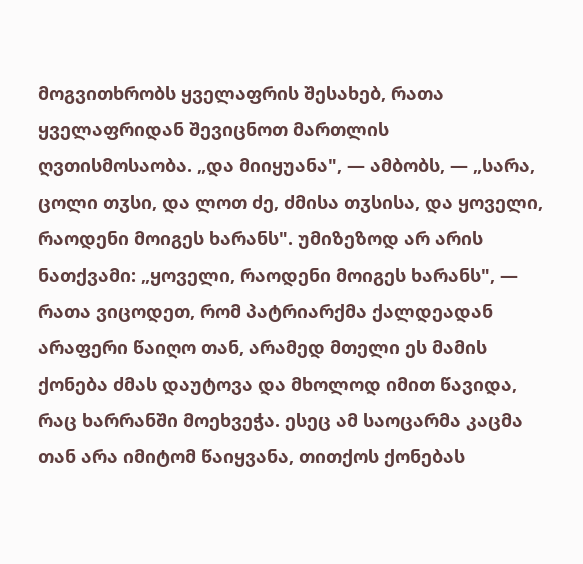მოგვითხრობს ყველაფრის შესახებ, რათა ყველაფრიდან შევიცნოთ მართლის ღვთისმოსაობა. „და მიიყუანა", — ამბობს, — „სარა, ცოლი თჳსი, და ლოთ ძე, ძმისა თჳსისა, და ყოველი, რაოდენი მოიგეს ხარანს". უმიზეზოდ არ არის ნათქვამი: „ყოველი, რაოდენი მოიგეს ხარანს", — რათა ვიცოდეთ, რომ პატრიარქმა ქალდეადან არაფერი წაიღო თან, არამედ მთელი ეს მამის ქონება ძმას დაუტოვა და მხოლოდ იმით წავიდა, რაც ხარრანში მოეხვეჭა. ესეც ამ საოცარმა კაცმა თან არა იმიტომ წაიყვანა, თითქოს ქონებას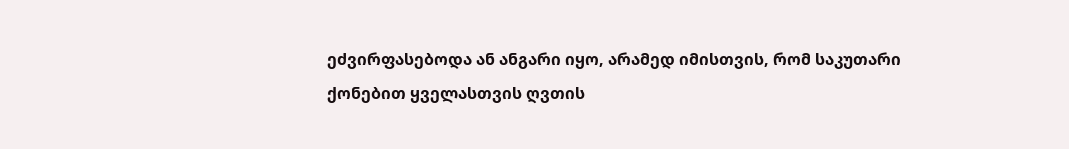ეძვირფასებოდა ან ანგარი იყო, არამედ იმისთვის, რომ საკუთარი ქონებით ყველასთვის ღვთის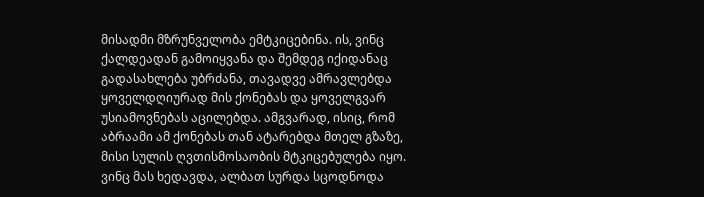მისადმი მზრუნველობა ემტკიცებინა. ის, ვინც ქალდეადან გამოიყვანა და შემდეგ იქიდანაც გადასახლება უბრძანა, თავადვე ამრავლებდა ყოველდღიურად მის ქონებას და ყოველგვარ უსიამოვნებას აცილებდა. ამგვარად, ისიც, რომ აბრაამი ამ ქონებას თან ატარებდა მთელ გზაზე, მისი სულის ღვთისმოსაობის მტკიცებულება იყო. ვინც მას ხედავდა, ალბათ სურდა სცოდნოდა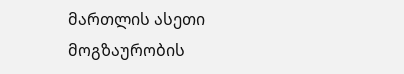მართლის ასეთი მოგზაურობის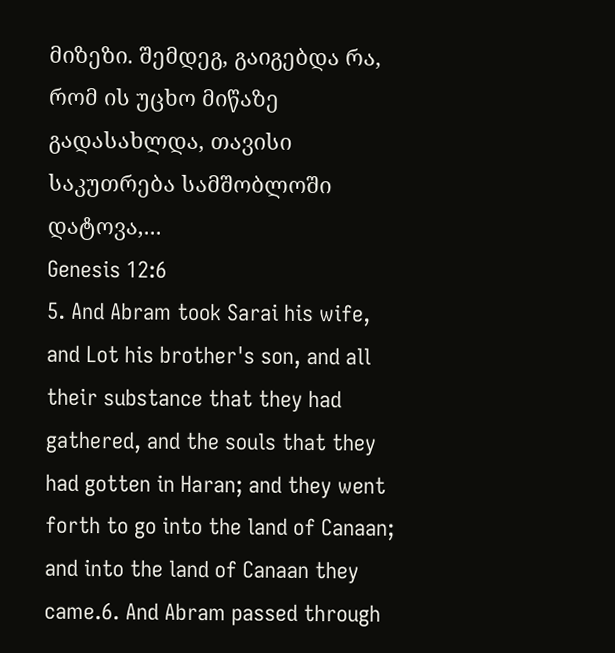მიზეზი. შემდეგ, გაიგებდა რა, რომ ის უცხო მიწაზე გადასახლდა, თავისი საკუთრება სამშობლოში დატოვა,...
Genesis 12:6
5. And Abram took Sarai his wife, and Lot his brother's son, and all their substance that they had gathered, and the souls that they had gotten in Haran; and they went forth to go into the land of Canaan; and into the land of Canaan they came.6. And Abram passed through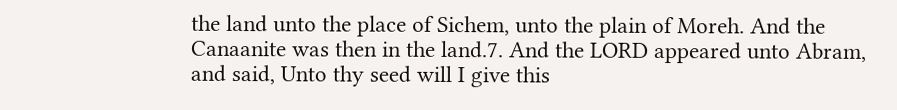the land unto the place of Sichem, unto the plain of Moreh. And the Canaanite was then in the land.7. And the LORD appeared unto Abram, and said, Unto thy seed will I give this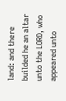land: and there builded he an altar unto the LORD, who appeared unto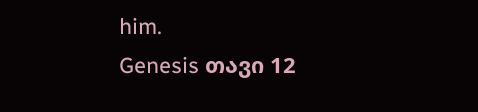him.
Genesis თავი 12